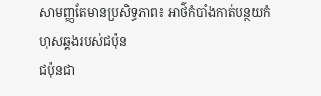សាមញ្ញតែមានប្រសិទ្ធភាព៖ អាថ៌កំបាំងកាត់បន្ថយកំហុសឆ្គងរបស់ជប៉ុន
ជប៉ុនជា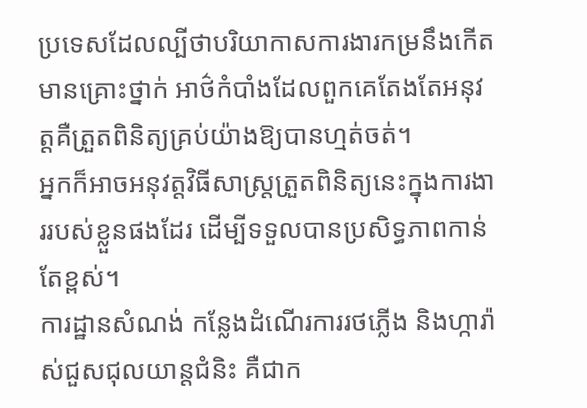ប្រទេសដែលល្បីថាបរិយាកាសការងារកម្រនឹងកើតមានគ្រោះថ្នាក់ អាថ៌កំបាំងដែលពួកគេតែងតែអនុវត្តគឺត្រួតពិនិត្យគ្រប់យ៉ាងឱ្យបានហ្មត់ចត់។
អ្នកក៏អាចអនុវត្តវិធីសាស្រ្តត្រួតពិនិត្យនេះក្នុងការងាររបស់ខ្លួនផងដែរ ដើម្បីទទួលបានប្រសិទ្ធភាពកាន់តែខ្ពស់។
ការដ្ឋានសំណង់ កន្លែងដំណើរការរថភ្លើង និងហ្ការ៉ាស់ជួសជុលយាន្តជំនិះ គឺជាក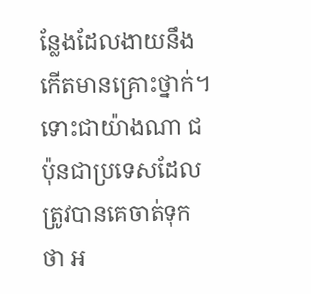ន្លែងដែលងាយនឹងកើតមានគ្រោះថ្នាក់។
ទោះជាយ៉ាងណា ជប៉ុនជាប្រទេសដែលត្រូវបានគេចាត់ទុកថា អ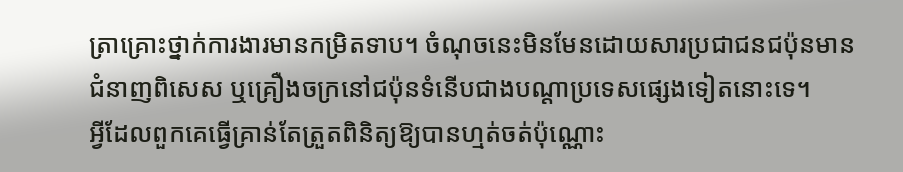ត្រាគ្រោះថ្នាក់ការងារមានកម្រិតទាប។ ចំណុចនេះមិនមែនដោយសារប្រជាជនជប៉ុនមានជំនាញពិសេស ឬគ្រឿងចក្រនៅជប៉ុនទំនើបជាងបណ្តាប្រទេសផ្សេងទៀតនោះទេ។
អ្វីដែលពួកគេធ្វើគ្រាន់តែត្រួតពិនិត្យឱ្យបានហ្មត់ចត់ប៉ុណ្ណោះ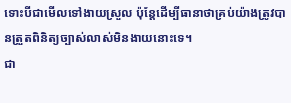ទោះបីជាមើលទៅងាយស្រួល ប៉ុន្តែដើម្បីធានាថាគ្រប់យ៉ាងត្រូវបានត្រួតពិនិត្យច្បាស់លាស់មិនងាយនោះទេ។
ជា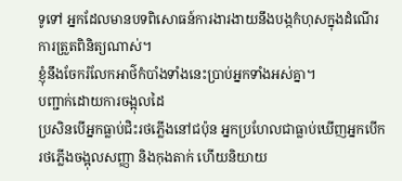ទូទៅ អ្នកដែលមានបទពិសោធន៍ការងារងាយនឹងបង្កកំហុសក្នុងដំណើរការត្រួតពិនិត្យណាស់។
ខ្ញុំនឹងចែករំលែកអាថ៌កំបាំងទាំងនេះប្រាប់អ្នកទាំងអស់គ្នា។
បញ្ជាក់ដោយការចង្អុលដៃ
ប្រសិនបើអ្នកធ្លាប់ជិះរថភ្លើងនៅជប៉ុន អ្នកប្រហែលជាធ្លាប់ឃើញអ្នកបើករថភ្លើងចង្អុលសញ្ញា និងកុងតាក់ ហើយនិយាយ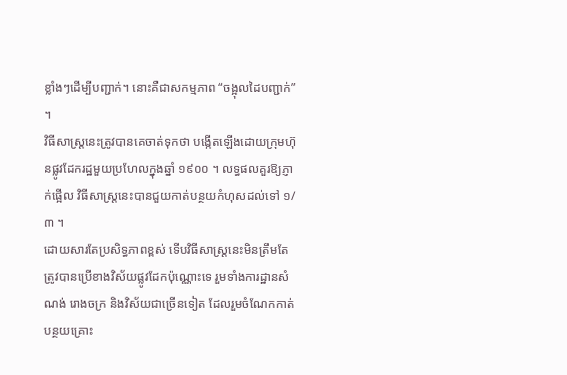ខ្លាំងៗដើម្បីបញ្ជាក់។ នោះគឺជាសកម្មភាព “ចង្អុលដៃបញ្ជាក់” ។
វិធីសាស្រ្តនេះត្រូវបានគេចាត់ទុកថា បង្កើតឡើងដោយក្រុមហ៊ុនផ្លូវដែករដ្ឋមួយប្រហែលក្នុងឆ្នាំ ១៩០០ ។ លទ្ធផលគួរឱ្យភ្ញាក់ផ្អើល វិធីសាស្ត្រនេះបានជួយកាត់បន្ថយកំហុសដល់ទៅ ១/៣ ។
ដោយសារតែប្រសិទ្ធភាពខ្ពស់ ទើបវិធីសាស្រ្តនេះមិនត្រឹមតែត្រូវបានប្រើខាងវិស័យផ្លូវដែកប៉ុណ្ណោះទេ រួមទាំងការដ្ឋានសំណង់ រោងចក្រ និងវិស័យជាច្រើនទៀត ដែលរួមចំណែកកាត់បន្ថយគ្រោះ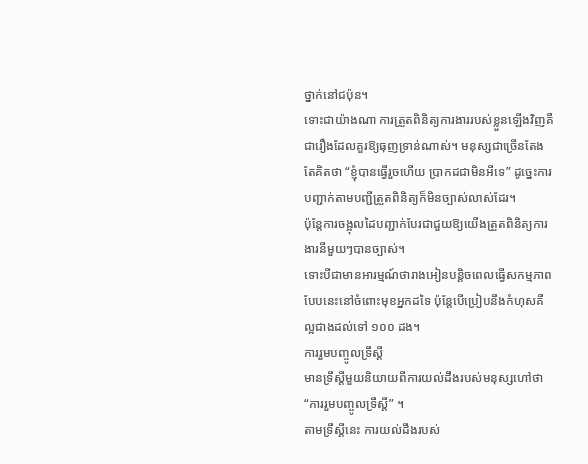ថ្នាក់នៅជប៉ុន។
ទោះជាយ៉ាងណា ការត្រួតពិនិត្យការងាររបស់ខ្លួនឡើងវិញគឺជារឿងដែលគួរឱ្យធុញទ្រាន់ណាស់។ មនុស្សជាច្រើនតែងតែគិតថា “ខ្ញុំបានធ្វើរួចហើយ ប្រាកដជាមិនអីទេ” ដូច្នេះការបញ្ជាក់តាមបញ្ជីត្រួតពិនិត្យក៏មិនច្បាស់លាស់ដែរ។
ប៉ុន្តែការចង្អុលដៃបញ្ជាក់បែរជាជួយឱ្យយើងត្រួតពិនិត្យការងារនីមួយៗបានច្បាស់។
ទោះបីជាមានអារម្មណ៍ថារាងអៀនបន្តិចពេលធ្វើសកម្មភាពបែបនេះនៅចំពោះមុខអ្នកដទៃ ប៉ុន្តែបើប្រៀបនឹងកំហុសគឺល្អជាងដល់ទៅ ១០០ ដង។
ការរួមបញ្ចូលទ្រឹស្តី
មានទ្រឹស្តីមួយនិយាយពីការយល់ដឹងរបស់មនុស្សហៅថា “ការរួមបញ្ចូលទ្រឹស្តី” ។
តាមទ្រឹស្តីនេះ ការយល់ដឹងរបស់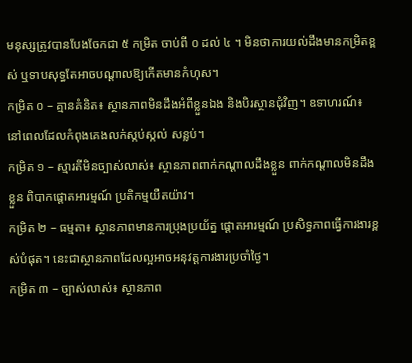មនុស្សត្រូវបានបែងចែកជា ៥ កម្រិត ចាប់ពី ០ ដល់ ៤ ។ មិនថាការយល់ដឹងមានកម្រិតខ្ពស់ ឬទាបសុទ្ធតែអាចបណ្តាលឱ្យកើតមានកំហុស។
កម្រិត ០ – គ្មានគំនិត៖ ស្ថានភាពមិនដឹងអំពីខ្លួនឯង និងបិរស្ថានជុំវិញ។ ឧទាហរណ៍៖ នៅពេលដែលកំពុងគេងលក់ស្កប់ស្កល់ សន្លប់។
កម្រិត ១ – ស្មារតីមិនច្បាស់លាស់៖ ស្ថានភាពពាក់កណ្តាលដឹងខ្លួន ពាក់កណ្តាលមិនដឹងខ្លួន ពិបាកផ្តោតអារម្មណ៍ ប្រតិកម្មយឺតយ៉ាវ។
កម្រិត ២ – ធម្មតា៖ ស្ថានភាពមានការប្រុងប្រយ័ត្ន ផ្តោតអារម្មណ៍ ប្រសិទ្ធភាពធ្វើការងារខ្ពស់បំផុត។ នេះជាស្ថានភាពដែលល្អអាចអនុវត្តការងារប្រចាំថ្ងៃ។
កម្រិត ៣ – ច្បាស់លាស់៖ ស្ថានភាព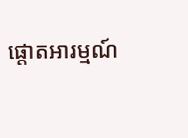ផ្តោតអារម្មណ៍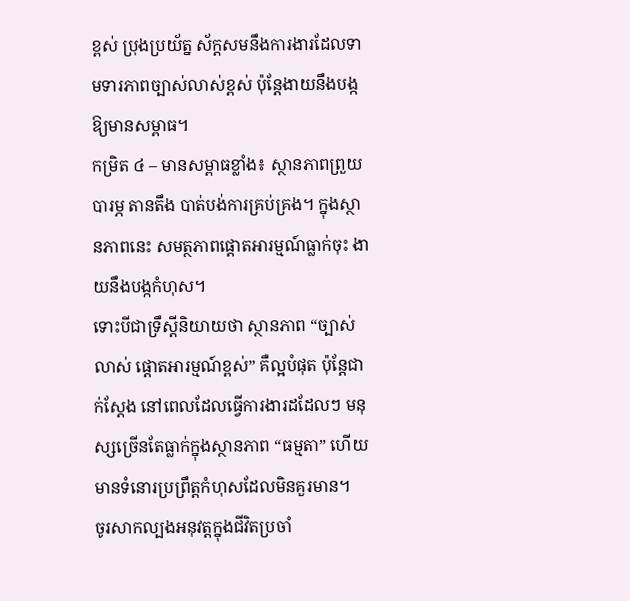ខ្ពស់ ប្រុងប្រយ័ត្ន ស័ក្តសមនឹងការងារដែលទាមទារភាពច្បាស់លាស់ខ្ពស់ ប៉ុន្តែងាយនឹងបង្កឱ្យមានសម្ពាធ។
កម្រិត ៤ – មានសម្ពាធខ្លាំង៖ ស្ថានភាពព្រួយបារម្ភ តានតឹង បាត់បង់ការគ្រប់គ្រង។ ក្នុងស្ថានភាពនេះ សមត្ថភាពផ្តោតអារម្មណ៍ធ្លាក់ចុះ ងាយនឹងបង្កកំហុស។
ទោះបីជាទ្រឹស្ដីនិយាយថា ស្ថានភាព “ច្បាស់លាស់ ផ្តោតអារម្មណ៍ខ្ពស់” គឺល្អបំផុត ប៉ុន្តែជាក់ស្តែង នៅពេលដែលធ្វើការងារដដែលៗ មនុស្សច្រើនតែធ្លាក់ក្នុងស្ថានភាព “ធម្មតា” ហើយមានទំនោរប្រព្រឹត្តកំហុសដែលមិនគួរមាន។
ចូរសាកល្បងអនុវត្តក្នុងជីវិតប្រចាំ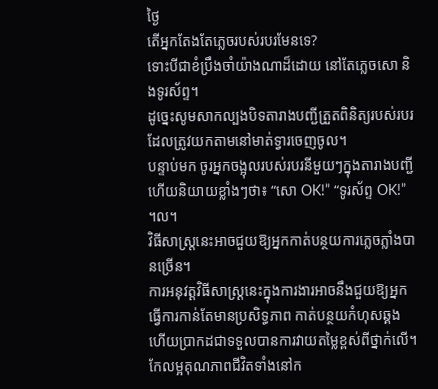ថ្ងៃ
តើអ្នកតែងតែភ្លេចរបស់របរមែនទេ?
ទោះបីជាខំប្រឹងចាំយ៉ាងណាដ៏ដោយ នៅតែភ្លេចសោ និងទូរស័ព្ទ។
ដូច្នេះសូមសាកល្បងបិទតារាងបញ្ជីត្រួតពិនិត្យរបស់របរដែលត្រូវយកតាមនៅមាត់ទ្វារចេញចូល។
បន្ទាប់មក ចូរអ្នកចង្អុលរបស់របរនីមួយៗក្នុងតារាងបញ្ជី ហើយនិយាយខ្លាំងៗថា៖ “សោ OK!” “ទូរស័ព្ទ OK!” ។ល។
វិធីសាស្រ្តនេះអាចជួយឱ្យអ្នកកាត់បន្ថយការភ្លេចភ្លាំងបានច្រើន។
ការអនុវត្តវិធីសាស្រ្តនេះក្នុងការងារអាចនឹងជួយឱ្យអ្នកធ្វើការកាន់តែមានប្រសិទ្ធភាព កាត់បន្ថយកំហុសឆ្គង ហើយប្រាកដជាទទួលបានការវាយតម្លៃខ្ពស់ពីថ្នាក់លើ។
កែលម្អគុណភាពជីវិតទាំងនៅក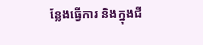ន្លែងធ្វើការ និងក្នុងជី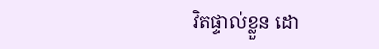វិតផ្ទាល់ខ្លួន ដោ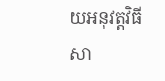យអនុវត្តវិធីសា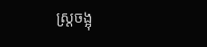ស្រ្តចង្អុ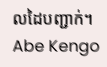លដៃបញ្ជាក់។
Abe Kengo